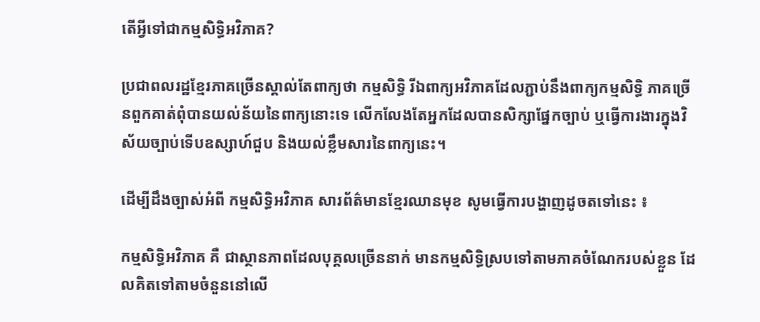តើអ្វីទៅជាកម្មសិទ្ធិអវិភាគ?

ប្រជាពលរដ្ឋខ្មែរភាគច្រើនស្គាល់តែពាក្យថា កម្មសិទ្ធិ រីឯពាក្យអវិភាគដែលភ្ជាប់នឹងពាក្យកម្មសិទ្ធិ ភាគច្រើនពួកគាត់ពុំបានយល់ន័យនៃពាក្យនោះទេ លើកលែងតែអ្នកដែលបានសិក្សាផ្នែកច្បាប់ ឬធ្វើការងារក្នុងវិស័យច្បាប់ទើបឧស្សាហ៍ជួប និងយល់ខ្លឹមសារនៃពាក្យនេះ។

ដើម្បីដឹងច្បាស់អំពី កម្មសិទ្ធិអវិភាគ សារព័ត៌មានខ្មែរឈានមុខ សូមធ្វើការបង្ហាញដូចតទៅនេះ ៖

កម្មសិទ្ធិអវិភាគ គឺ ជាស្ថានភាពដែលបុគ្គលច្រើននាក់ មានកម្មសិទ្ធិស្របទៅតាមភាគចំណែករបស់ខ្លួន ដែលគិតទៅតាមចំនួននៅលើ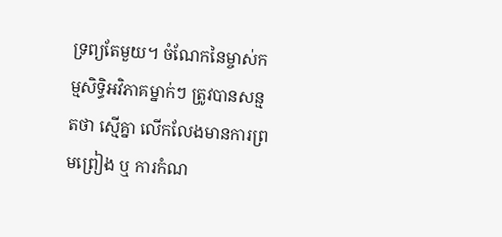ទ្រព្យតែមួយ។ ចំណែកនៃម្ចាស់កម្មសិទ្ធិអវិភាគម្នាក់ៗ ត្រូវបានសន្មតថា ស្មើគ្នា លើកលែងមានការព្រមព្រៀង ឬ ការកំណ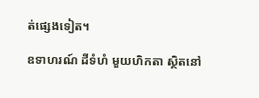ត់ផ្សេងទៀត។

ឧទាហរណ៍ ដីទំហំ មួយហិកតា ស្ថិតនៅ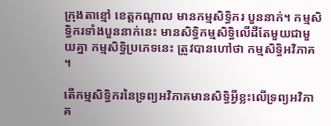ក្រុងតាខ្មៅ ខេត្តកណ្តាល មានកម្មសិទ្ធិករ បួននាក់។ កម្មសិទ្ធិករទាំងបួននាក់នេះ មានសិទ្ធិកម្មសិទ្ធិលើដីតែមួយជាមួយគ្នា កម្មសិទ្ធិប្រភេទនេះ ត្រូវបានហៅថា កម្មសិទ្ធិអវិភាគ។

តើកម្មសិទ្ធិករនៃទ្រព្យអវិភាគមានសិទ្ធិអ្វីខ្លះលើទ្រព្យអវិភាគ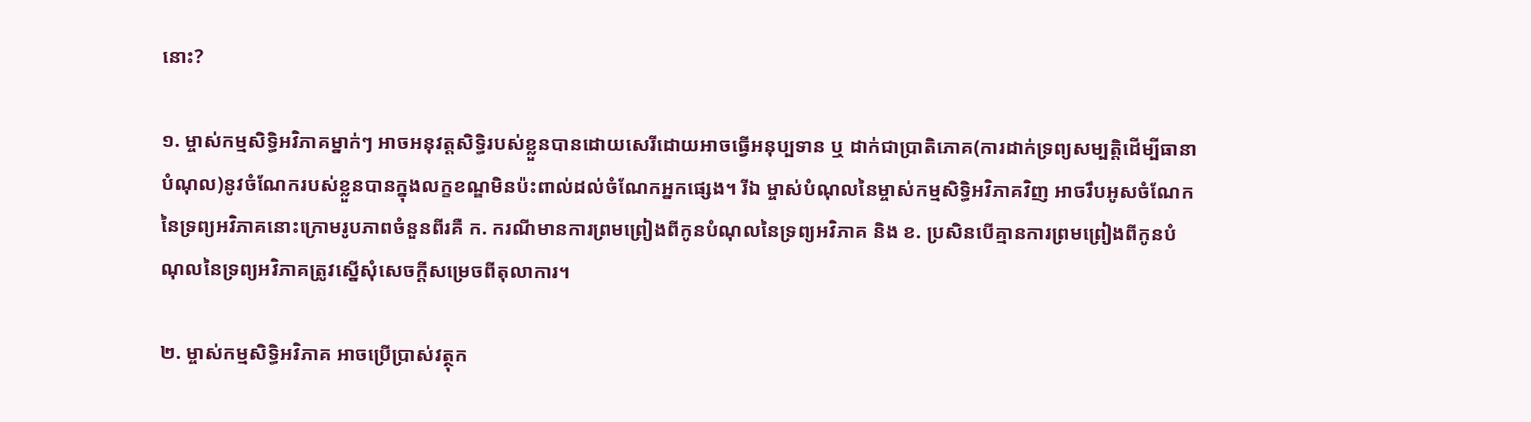នោះ?

១. ម្ចាស់កម្មសិទ្ធិអវិភាគម្នាក់ៗ អាចអនុវត្តសិទ្ធិរបស់ខ្លួនបានដោយសេរីដោយអាចធ្វើអនុប្បទាន ឬ ដាក់ជាប្រាតិភោគ(ការដាក់ទ្រព្យសម្បត្តិដើម្បីធានាបំណុល)នូវចំណែករបស់ខ្លួនបានក្នុងលក្ខខណ្ឌមិនប៉ះពាល់ដល់ចំណែកអ្នកផ្សេង។ រីឯ ម្ចាស់បំណុលនៃម្ចាស់កម្មសិទ្ធិអវិភាគវិញ អាចរឹបអូសចំណែកនៃទ្រព្យអវិភាគនោះក្រោមរូបភាពចំនួនពីរគឺ ក. ករណីមានការព្រមព្រៀងពីកូនបំណុលនៃទ្រព្យអវិភាគ និង ខ. ប្រសិនបើគ្មានការព្រមព្រៀងពីកូនបំណុលនៃទ្រព្យអវិភាគត្រូវស្នើសុំសេចក្តីសម្រេចពីតុលាការ។

២. ម្ចាស់កម្មសិទ្ធិអវិភាគ អាចប្រើប្រាស់វត្ថុក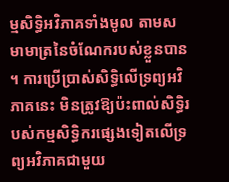ម្មសិទ្ធិអវិភាគទាំងមូល តាមសមាមាត្រនៃចំណែករបស់ខ្លួនបាន។ ការប្រើប្រាស់សិទ្ធិលើទ្រព្យអវិភាគនេះ មិនត្រូវឱ្យប៉ះពាល់សិទ្ធិរបស់កម្មសិទ្ធិករផ្សេងទៀតលើទ្រព្យអវិភាគជាមួយ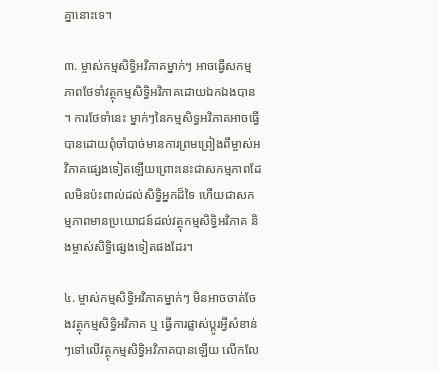គ្នានោះទេ។

៣. ម្ចាស់កម្មសិទ្ធិអវិភាគម្នាក់ៗ អាចធ្វើសកម្មភាពថែទាំវត្ថុកម្មសិទ្ធិអវិភាគដោយឯកឯងបាន។ ការថែទាំនេះ ម្នាក់ៗនៃកម្មសិទ្ធអវិភាគអាចធ្វើបានដោយពុំចាំបាច់មានការព្រមព្រៀងពីម្ចាស់អវិភាគផ្សេងទៀតឡើយព្រោះនេះជាសកម្មភាពដែលមិនប៉ះពាល់ដល់សិទ្ធិអ្នកដ៏ទៃ ហើយជាសកម្មភាពមានប្រយោជន៍ដល់វត្ថុកម្មសិទ្ធិអវិភាគ និងម្ចាស់សិទ្ធិផ្សេងទៀតផងដែរ។

៤. ម្ចាស់កម្មសិទ្ធិអវិភាគម្នាក់ៗ មិនអាចចាត់ចែងវត្ថុកម្មសិទ្ធិអវិភាគ ឬ ធ្វើការផ្លាស់ប្ដូរអ្វីសំខាន់ៗទៅលើវត្ថុកម្មសិទ្ធិអវិភាគបានឡើយ លើកលែ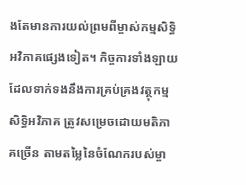ងតែមានការយល់ព្រមពីម្ចាស់កម្មសិទ្ធិអវិភាគផ្សេងទៀត។ កិច្ចការទាំងឡាយដែលទាក់ទងនឹងការគ្រប់គ្រងវត្ថុកម្មសិទ្ធិអវិភាគ ត្រូវសម្រេចដោយមតិភាគច្រើន តាមតម្លៃនៃចំណែករបស់ម្ចា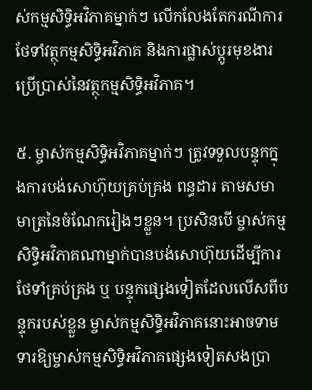ស់កម្មសិទ្ធិអវិភាគម្នាក់ៗ លើកលែងតែករណីការថែទាំវត្ថុកម្មសិទ្ធិអវិភាគ និងការផ្លាស់ប្ដូរមុខងារប្រើប្រាស់នៃវត្ថុកម្មសិទ្ធិអវិភាគ។

៥. ម្ចាស់កម្មសិទ្ធិអវិភាគម្នាក់ៗ ត្រូវទទួលបន្ទុកក្នុងការបង់សោហ៊ុយគ្រប់គ្រង ពន្ធដារ តាមសមាមាត្រនៃចំណែករៀងៗខ្លួន។ ប្រសិនបើ ម្ចាស់កម្មសិទ្ធិអវិភាគណាម្នាក់បានបង់សោហ៊ុយដើម្បីការថែទាំគ្រប់គ្រង ឬ បន្ទុកផ្សេងទៀតដែលលើសពីបន្ទុករបស់ខ្លួន ម្ចាស់កម្មសិទ្ធិអវិភាគនោះអាចទាមទារឱ្យម្ចាស់កម្មសិទ្ធិអវិភាគផ្សេងទៀតសងប្រា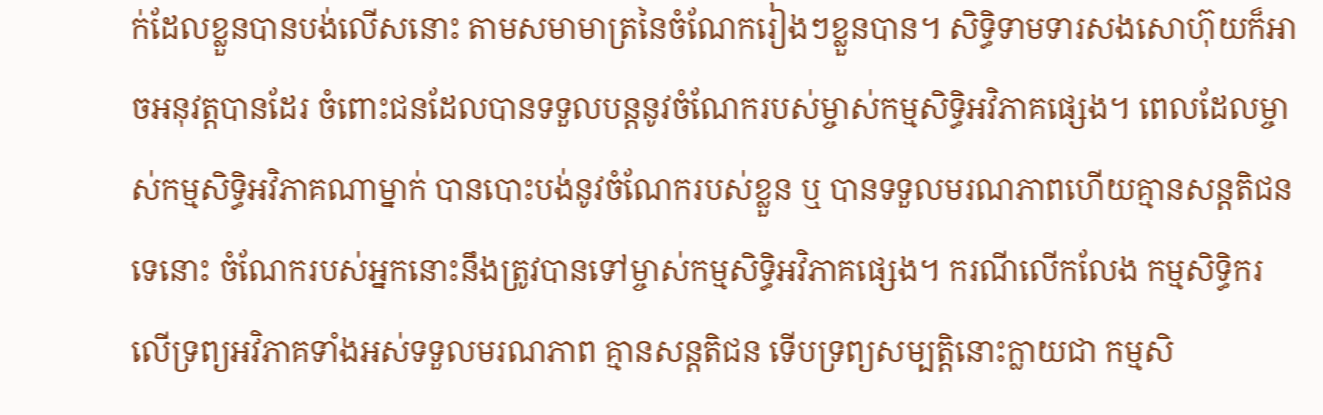ក់ដែលខ្លួនបានបង់លើសនោះ តាមសមាមាត្រនៃចំណែករៀងៗខ្លួនបាន។ សិទ្ធិទាមទារសងសោហ៊ុយក៏អាចអនុវត្ដបានដែរ ចំពោះជនដែលបានទទួលបន្ដនូវចំណែករបស់ម្ចាស់កម្មសិទ្ធិអវិភាគផ្សេង។ ពេលដែលម្ចាស់កម្មសិទ្ធិអវិភាគណាម្នាក់ បានបោះបង់នូវចំណែករបស់ខ្លួន ឬ បានទទួលមរណភាពហើយគ្មានសន្ដតិជនទេនោះ ចំណែករបស់អ្នកនោះនឹងត្រូវបានទៅម្ចាស់កម្មសិទ្ធិអវិភាគផ្សេង។ ករណីលើកលែង កម្មសិទ្ធិករលើទ្រព្យអវិភាគទាំងអស់ទទួលមរណភាព គ្មានសន្តតិជន ទើបទ្រព្យសម្បត្តិនោះក្លាយជា កម្មសិ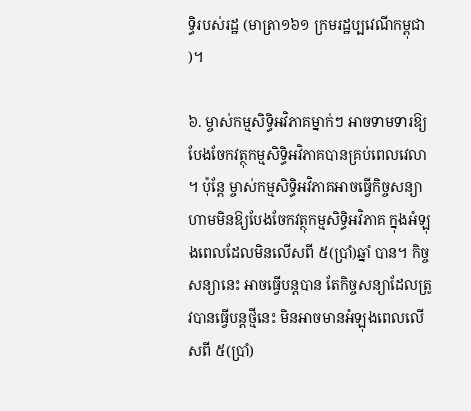ទ្ធិរបស់រដ្ឋ (មាត្រា១៦១ ក្រមរដ្ឋប្បវេណីកម្ពុជា)។

៦. ម្ចាស់កម្មសិទ្ធិអវិភាគម្នាក់ៗ អាចទាមទារឱ្យបែងចែកវត្ថុកម្មសិទ្ធិអវិភាគបានគ្រប់ពេលវេលា។ ប៉ុន្ដែ ម្ចាស់កម្មសិទ្ធិអវិភាគអាចធ្វើកិច្ចសន្យាហាមមិនឱ្យបែងចែកវត្ថុកម្មសិទ្ធិអវិភាគ ក្នុងអំឡុងពេលដែលមិនលើសពី ៥(ប្រាំ)ឆ្នាំ បាន។ កិច្ចសន្យានេះ អាចធ្វើបន្ដបាន តែកិច្ចសន្យាដែលត្រូវបានធ្វើបន្ដថី្មនេះ មិនអាចមានអំឡុងពេលលើសពី ៥(ប្រាំ)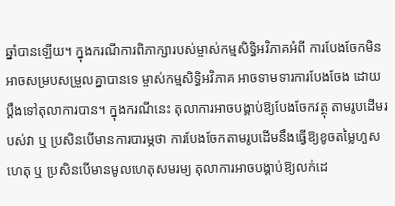ឆ្នាំបានឡើយ។ ក្នុងករណីការពិភាក្សារបស់ម្ចាស់កម្មសិទ្ធិអវិភាគអំពី ការបែងចែកមិនអាចសម្របសម្រួលគ្នាបានទេ ម្ចាស់កម្មសិទ្ធិអវិភាគ អាចទាមទារការបែងចែង ដោយប្ដឹងទៅតុលាការបាន។ ក្នុងករណីនេះ តុលាការអាចបង្គាប់ឱ្យបែងចែកវត្ថុ តាមរូបដើមរបស់វា ឬ ប្រសិនបើមានការបារម្ភថា ការបែងចែកតាមរូបដើមនឹងធ្វើឱ្យខូចតម្លៃហួសហេតុ ឬ ប្រសិនបើមានមូលហេតុសមរម្យ តុលាការអាចបង្គាប់ឱ្យលក់ដេ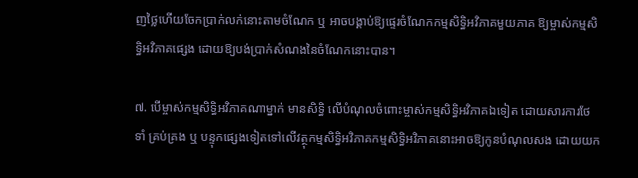ញថ្លៃហើយចែកប្រាក់លក់នោះតាមចំណែក ឬ អាចបង្គាប់ឱ្យផ្ទេរចំណែកកម្មសិទ្ធិអវិភាគមួយភាគ ឱ្យម្ចាស់កម្មសិទ្ធិអវិភាគផ្សេង ដោយឱ្យបង់ប្រាក់សំណងនៃចំណែកនោះបាន។

៧. បើម្ចាស់កម្មសិទ្ធិអវិភាគណាម្នាក់ មានសិទ្ធិ លើបំណុលចំពោះម្ចាស់កម្មសិទ្ធិអវិភាគឯទៀត ដោយសារការថែទាំ គ្រប់គ្រង ឬ បន្ទុកផ្សេងទៀតទៅលើវត្ថុកម្មសិទ្ធិអវិភាគកម្មសិទ្ធិអវិភាគនោះអាចឱ្យកូនបំណុលសង ដោយយក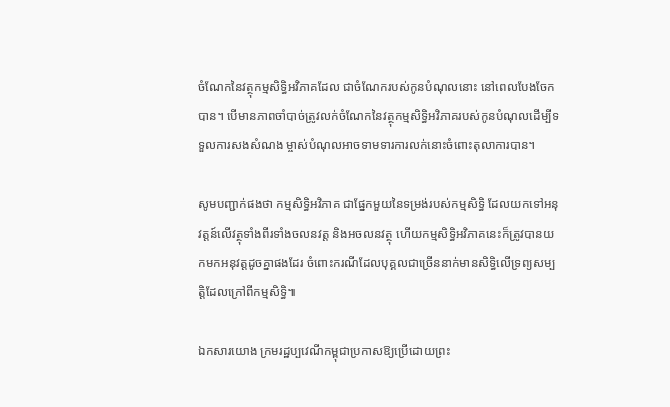ចំណែកនៃវត្ថុកម្មសិទ្ធិអវិភាគដែល ជាចំណែករបស់កូនបំណុលនោះ នៅពេលបែងចែកបាន។ បើមានភាពចាំបាច់ត្រូវលក់ចំណែកនៃវត្ថុកម្មសិទ្ធិអវិភាគរបស់កូនបំណុលដើម្បីទទួលការសងសំណង ម្ចាស់បំណុលអាចទាមទារការលក់នោះចំពោះតុលាការបាន។

សូមបញ្ជាក់ផងថា កម្មសិទ្ធិអវិភាគ ជាផ្នែកមួយនៃទម្រង់របស់កម្មសិទ្ធិ ដែលយកទៅអនុវត្តន៍លើវត្ថុទាំងពីរទាំងចលនវត្ត និងអចលនវត្ថុ ហើយកម្មសិទ្ធិអវិភាគនេះក៏ត្រូវបានយកមកអនុវត្ដដូចគ្នាផងដែរ ចំពោះករណីដែលបុគ្គលជាច្រើននាក់មានសិទ្ធិលើទ្រព្យសម្បត្ដិដែលក្រៅពីកម្មសិទ្ធិ៕

ឯកសារយោង ក្រមរដ្ឋប្បវេណីកម្ពុជាប្រកាសឱ្យប្រើដោយព្រះ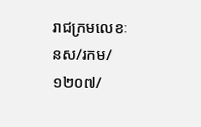រាជក្រមលេខៈ នស/រកម/១២០៧/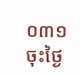០៣១ ចុះថ្ងៃ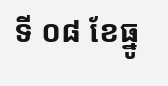ទី ០៨ ខែធ្នូ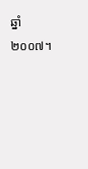ឆ្នាំ២០០៧។